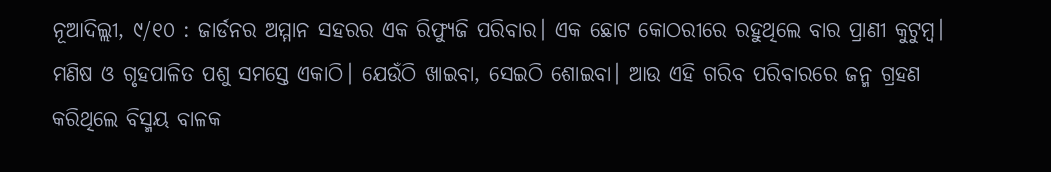ନୂଆଦିଲ୍ଲୀ, ୯/୧୦ : ଜାର୍ଡନର ଅମ୍ମାନ ସହରର ଏକ ରିଫ୍ୟୁଜି ପରିବାର। ଏକ ଛୋଟ କୋଠରୀରେ ରହୁଥିଲେ ବାର ପ୍ରାଣୀ କୁଟୁମ୍ଵ। ମଣିଷ ଓ ଗୃହପାଳିତ ପଶୁ ସମସ୍ତେ ଏକାଠି। ଯେଉଁଠି ଖାଇବା, ସେଇଠି ଶୋଇବା। ଆଉ ଏହି ଗରିବ ପରିବାରରେ ଜନ୍ମ ଗ୍ରହଣ କରିଥିଲେ ବିସ୍ମୟ ବାଳକ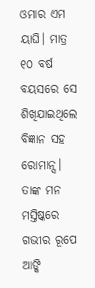ଓମାର ଏମ ୟାଘି। ମାତ୍ର ୧୦ ବର୍ଷ ବୟସରେ ସେ ଶିଖିଯାଇଥିଲେ ବିଜ୍ଞାନ ସହ ରୋମାନ୍ସ। ତାଙ୍କ ମନ ମସ୍ତିଷ୍କରେ ଗଭୀର ରୂପେ ଆଙ୍କି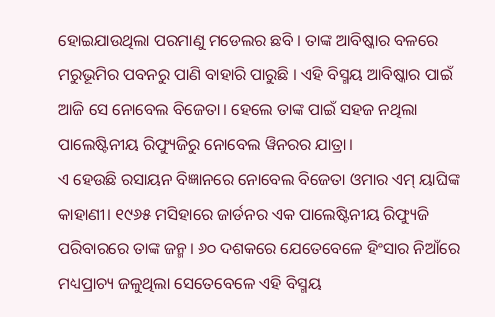ହୋଇଯାଉଥିଲା ପରମାଣୁ ମଡେଲର ଛବି । ତାଙ୍କ ଆବିଷ୍କାର ବଳରେ ମରୁଭୂମିର ପବନରୁ ପାଣି ବାହାରି ପାରୁଛି । ଏହି ବିସ୍ମୟ ଆବିଷ୍କାର ପାଇଁ ଆଜି ସେ ନୋବେଲ ବିଜେତା। ହେଲେ ତାଙ୍କ ପାଇଁ ସହଜ ନଥିଲା ପାଲେଷ୍ଟିନୀୟ ରିଫ୍ୟୁଜିରୁ ନୋବେଲ ୱିନରର ଯାତ୍ରା।
ଏ ହେଉଛି ରସାୟନ ବିଜ୍ଞାନରେ ନୋବେଲ ବିଜେତା ଓମାର ଏମ୍ ୟାଘିଙ୍କ କାହାଣୀ। ୧୯୬୫ ମସିହାରେ ଜାର୍ଡନର ଏକ ପାଲେଷ୍ଟିନୀୟ ରିଫ୍ୟୁଜି ପରିବାରରେ ତାଙ୍କ ଜନ୍ମ। ୬୦ ଦଶକରେ ଯେତେବେଳେ ହିଂସାର ନିଆଁରେ ମଧ୍ୟପ୍ରାଚ୍ୟ ଜଳୁଥିଲା ସେତେବେଳେ ଏହି ବିସ୍ମୟ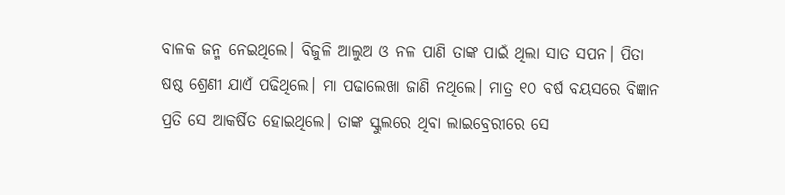ବାଳକ ଜନ୍ମ ନେଇଥିଲେ। ବିଜୁଳି ଆଲୁଅ ଓ ନଳ ପାଣି ତାଙ୍କ ପାଇଁ ଥିଲା ସାତ ସପନ। ପିତା ଷଷ୍ଠ ଶ୍ରେଣୀ ଯାଏଁ ପଢିଥିଲେ। ମା ପଢାଲେଖା ଜାଣି ନଥିଲେ। ମାତ୍ର ୧୦ ବର୍ଷ ବୟସରେ ବିଜ୍ଞାନ ପ୍ରତି ସେ ଆକର୍ଷିତ ହୋଇଥିଲେ। ତାଙ୍କ ସ୍କୁଲରେ ଥିବା ଲାଇବ୍ରେରୀରେ ସେ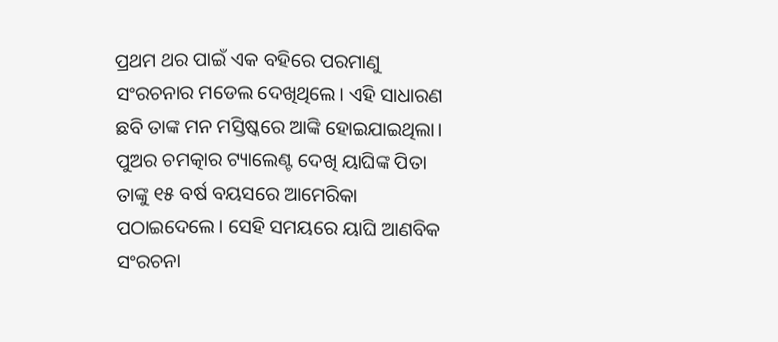ପ୍ରଥମ ଥର ପାଇଁ ଏକ ବହିରେ ପରମାଣୁ ସଂରଚନାର ମଡେଲ ଦେଖିଥିଲେ। ଏହି ସାଧାରଣ ଛବି ତାଙ୍କ ମନ ମସ୍ତିଷ୍କରେ ଆଙ୍କି ହୋଇଯାଇଥିଲା।
ପୁଅର ଚମତ୍କାର ଟ୍ୟାଲେଣ୍ଟ ଦେଖି ୟାଘିଙ୍କ ପିତା ତାଙ୍କୁ ୧୫ ବର୍ଷ ବୟସରେ ଆମେରିକା ପଠାଇଦେଲେ। ସେହି ସମୟରେ ୟାଘି ଆଣବିକ ସଂରଚନା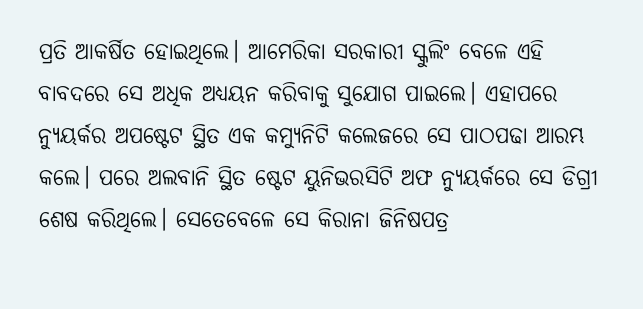ପ୍ରତି ଆକର୍ଷିତ ହୋଇଥିଲେ। ଆମେରିକା ସରକାରୀ ସ୍କୁଲିଂ ବେଳେ ଏହି ବାବଦରେ ସେ ଅଧିକ ଅଧ୍ୟୟନ କରିବାକୁ ସୁଯୋଗ ପାଇଲେ। ଏହାପରେ ନ୍ୟୁୟର୍କର ଅପଷ୍ଟେଟ ସ୍ଥିତ ଏକ କମ୍ୟୁନିଟି କଲେଜରେ ସେ ପାଠପଢା ଆରମ୍ଭ କଲେ। ପରେ ଅଲବାନି ସ୍ଥିତ ଷ୍ଟେଟ ୟୁନିଭରସିଟି ଅଫ ନ୍ୟୁୟର୍କରେ ସେ ଡିଗ୍ରୀ ଶେଷ କରିଥିଲେ। ସେତେବେଳେ ସେ କିରାନା ଜିନିଷପତ୍ର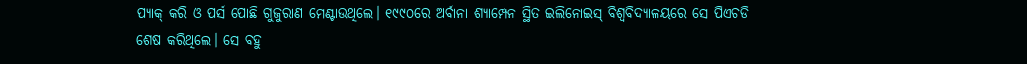ପ୍ୟାକ୍ କରି ଓ ପର୍ସ ପୋଛି ଗୁଜୁରାଣ ମେଣ୍ଟାଉଥିଲେ। ୧୯୯୦ରେ ଅର୍ବାନା ଶ୍ୟାମ୍ପେନ ସ୍ଥିତ ଇଲିନୋଇସ୍ ବିଶ୍ଵବିଦ୍ୟାଳୟରେ ସେ ପିଏଚଡି ଶେଷ କରିଥିଲେ। ସେ ବହୁ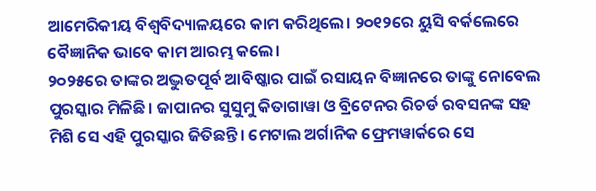ଆମେରିକୀୟ ବିଶ୍ଵବିଦ୍ୟାଳୟରେ କାମ କରିଥିଲେ। ୨୦୧୨ରେ ୟୁସି ବର୍କଲେରେ ବୈଜ୍ଞାନିକ ଭାବେ କାମ ଆରମ୍ଭ କଲେ।
୨୦୨୫ରେ ତାଙ୍କର ଅଦ୍ଭୁତପୂର୍ବ ଆବିଷ୍କାର ପାଇଁ ରସାୟନ ବିଜ୍ଞାନରେ ତାଙ୍କୁ ନୋବେଲ ପୁରସ୍କାର ମିଳିଛି। ଜାପାନର ସୁସୁମୁ କିତାଗାୱା ଓ ବ୍ରିଟେନର ରିଚର୍ଡ ରବସନଙ୍କ ସହ ମିଶି ସେ ଏହି ପୁରସ୍କାର ଜିତିଛନ୍ତି। ମେଟାଲ ଅର୍ଗାନିକ ଫ୍ରେମୱାର୍କରେ ସେ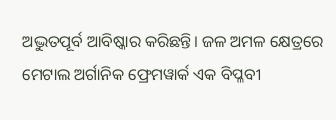ଅଦ୍ଭୁତପୂର୍ବ ଆବିଷ୍କାର କରିଛନ୍ତି। ଜଳ ଅମଳ କ୍ଷେତ୍ରରେ ମେଟାଲ ଅର୍ଗାନିକ ଫ୍ରେମୱାର୍କ ଏକ ବିପ୍ଳବୀ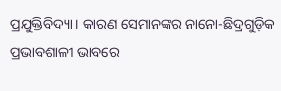ପ୍ରଯୁକ୍ତିବିଦ୍ୟା। କାରଣ ସେମାନଙ୍କର ନାନୋ-ଛିଦ୍ରଗୁଡ଼ିକ ପ୍ରଭାବଶାଳୀ ଭାବରେ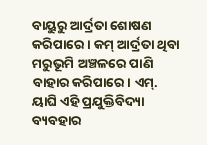ବାୟୁରୁ ଆର୍ଦ୍ରତା ଶୋଷଣ କରିପାରେ। କମ୍ ଆର୍ଦ୍ରତା ଥିବା ମରୁଭୂମି ଅଞ୍ଚଳରେ ପାଣି ବାହାର କରିପାରେ। ଏମ୍. ୟାଘି ଏହି ପ୍ରଯୁକ୍ତିବିଦ୍ୟା ବ୍ୟବହାର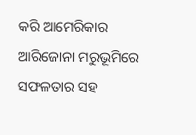କରି ଆମେରିକାର ଆରିଜୋନା ମରୁଭୂମିରେ ସଫଳତାର ସହ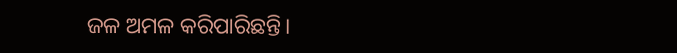ଜଳ ଅମଳ କରିପାରିଛନ୍ତି।